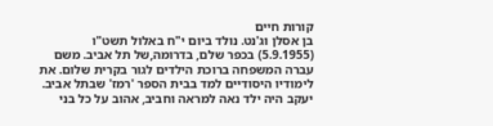קורות חיים
בן אסלן וג'נט. נולד ביום י"ח באלול תשט"ו (5.9.1955) בכפר שלם, בדרומה,של תל אביב. משם עברה המשפחה ברוכת הילדים לגור בקרית שלום. את לימודיו היסודיים למד בבית הספר 'רמז' שבתל אביב. יעקב היה ילד נאה למראה וחביב, אהוב על כל בני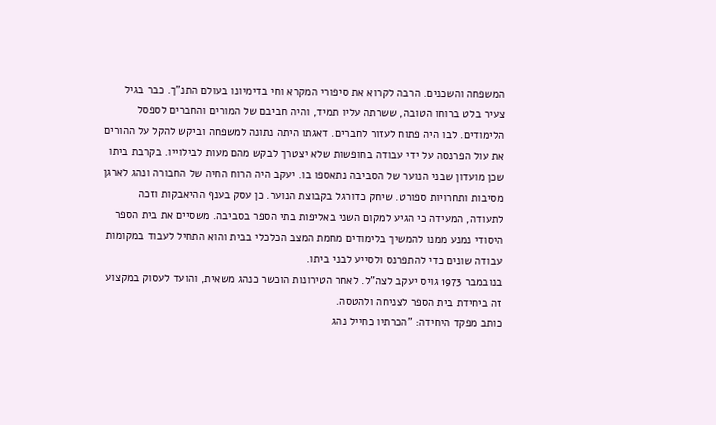המשפחה והשכנים. הרבה לקרוא את סיפורי המקרא וחי בדימיונו בעולם התנ"ך. כבר בגיל צעיר בלט ברוחו הטובה, ששרתה עליו תמיד, והיה חביבם של המורים והחברים לספסל הלימודים. לבו היה פתוח לעזור לחברים. דאגתו היתה נתונה למשפחה וביקש להקל על ההורים את עול הפרנסה על ידי עבודה בחופשות שלא יצטרך לבקש מהם מעות לבילוייו. בקרבת ביתו שכן מועדון שבני הנוער של הסביבה נתאספו בו. יעקב היה הרוח החיה של החבורה ונהג לארגן מסיבות ותחרויות ספורט. שיחק כדורגל בקבוצת הנוער. כן עסק בענף ההיאבקות וזכה לתעודה, המעידה כי הגיע למקום השני באליפות בתי הספר בסביבה. משסיים את בית הספר היסודי נמנע ממנו להמשיך בלימודים מחמת המצב הכלכלי בבית והוא התחיל לעבוד במקומות עבודה שונים כדי להתפרנס ולסייע לבני ביתו.
בנובמבר 1973 גויס יעקב לצה"ל. לאחר הטירונות הוכשר כנהג משאית, והועד לעסוק במקצוע זה ביחידת בית הספר לצניחה ולהטסה.
כותב מפקד היחידה: "הכרתיו כחייל נהג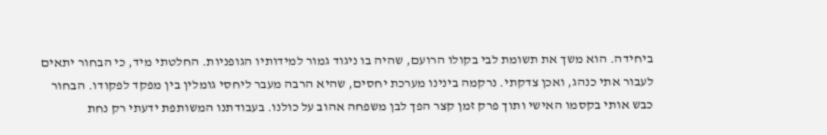ביחידה. הוא משך את תשומת לבי בקולו הרועם, שהיה בו ניגוד גמור למידותיו הגופניות. החלטתי מיד, כי הבחור יתאים לעבור אתי כנהג, ואכן צדקתי. נרקמה בינינו מערכת יחסים, שהיא הרבה מעבר ליחסי גומלין בין מפקד לפקודו. הבחור כבש אותי בקסמו האישי ותוך פרק זמן קצר הפך לבן משפחה אהוב על כולנו. בעבודתנו המשותפת ידעתי רק נחת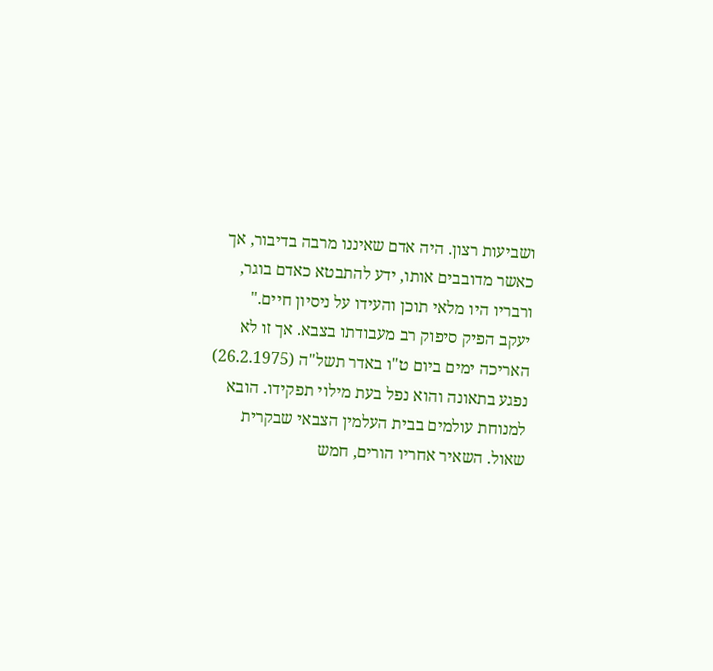ושביעות רצון. היה אדם שאיננו מרבה בדיבור, אך כאשר מדובבים אותו, ידע להתבטא כאדם בוגר, ורבריו היו מלאי תוכן והעידו על ניסיון חיים."
יעקב הפיק סיפוק רב מעבודתו בצבא. אך זו לא האריכה ימים ביום ט"ו באדר תשל"ה (26.2.1975) נפגע בתאונה והוא נפל בעת מילוי תפקידו. הובא למנוחת עולמים בבית העלמין הצבאי שבקרית שאול. השאיר אחריו הורים, חמש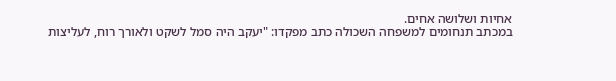אחיות ושלושה אחים.
במכתב תנחומים למשפחה השכולה כתב מפקדו: "יעקב היה סמל לשקט ולאורך רוח, לעליצות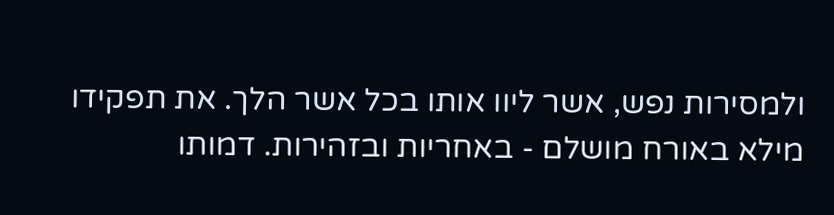ולמסירות נפש, אשר ליוו אותו בכל אשר הלך. את תפקידו מילא באורח מושלם - באחריות ובזהירות. דמותו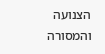הצנועה והמסורה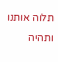תלוה אותנו ותהיה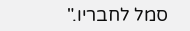סמל לחבריו."